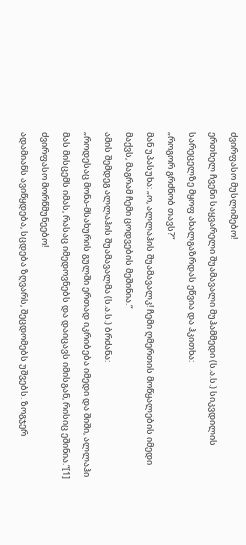ძვირფასო მუსლიმებო!
ერთხელ ჩვენი საყვარელი შუამავალი მუჰამმედი (ს.ა.ს.) სიკვდილის სარეცელზე მყოფ ახალგაზრდას ეწვია და ჰკითხა:
„როგორ გრძნობ თავს?“
მან უპასუხა: „ო, ალლაჰის შუამავალკ! ჩემი ღმერთის მოწყალების იმედი მაქვს, მაგრამ ჩემი ცოდვების მეშინია.“
ამის შემდეგ ალლაჰის შუამავალმა (ს.ა.ს.) ბრძანა:
„როდესაც მონა-მსახურის გულში ერთად იკრიბება იმედი და შიში, ალლაჰი მას მისცემს იმას, რასაც იმედოვნებს და დაიცავს იმისგან, რისიც ეშინია.“[1]
ძვირფასო მორწმუნეებო!
ადამიანს ავიწყდება, სცდება ზღვარს, შეცდომებს უშვებს. ზოგჯერ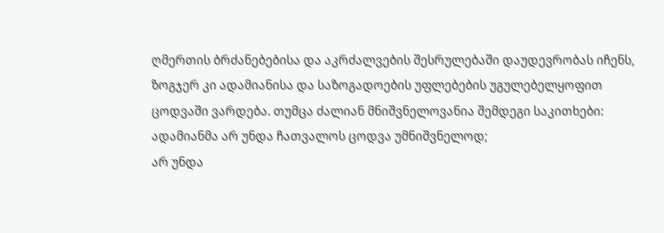ღმერთის ბრძანებებისა და აკრძალვების შესრულებაში დაუდევრობას იჩენს, ზოგჯერ კი ადამიანისა და საზოგადოების უფლებების უგულებელყოფით ცოდვაში ვარდება. თუმცა ძალიან მნიშვნელოვანია შემდეგი საკითხები:
ადამიანმა არ უნდა ჩათვალოს ცოდვა უმნიშვნელოდ;
არ უნდა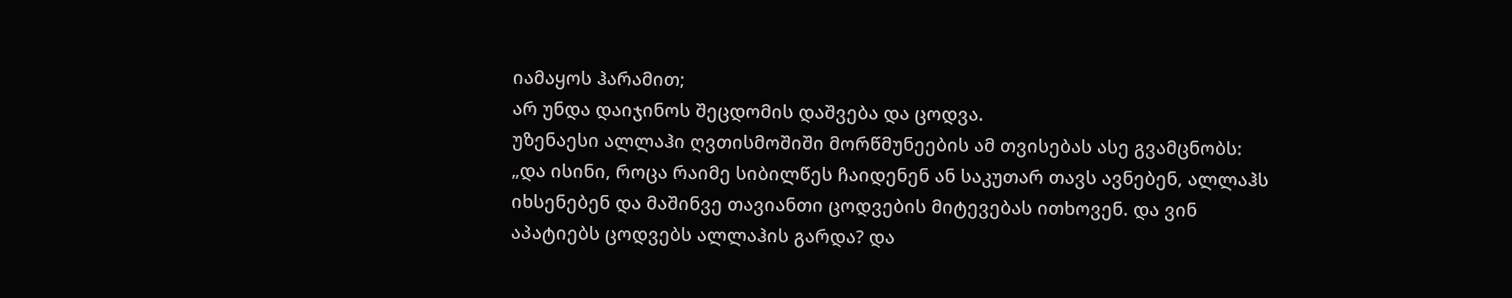იამაყოს ჰარამით;
არ უნდა დაიჯინოს შეცდომის დაშვება და ცოდვა.
უზენაესი ალლაჰი ღვთისმოშიში მორწმუნეების ამ თვისებას ასე გვამცნობს:
„და ისინი, როცა რაიმე სიბილწეს ჩაიდენენ ან საკუთარ თავს ავნებენ, ალლაჰს იხსენებენ და მაშინვე თავიანთი ცოდვების მიტევებას ითხოვენ. და ვინ აპატიებს ცოდვებს ალლაჰის გარდა? და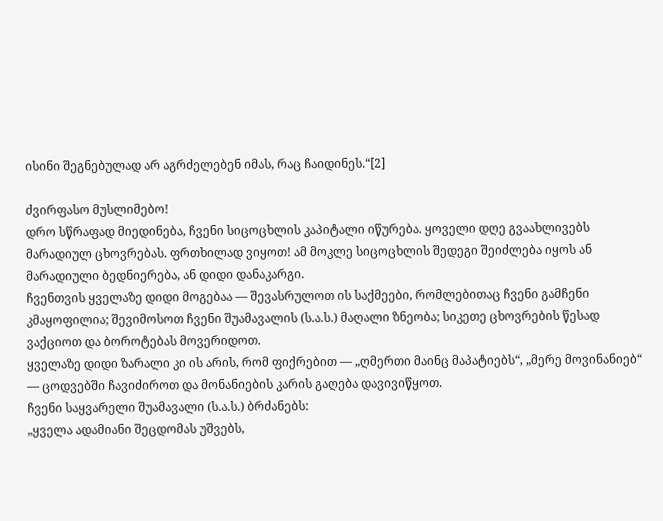ისინი შეგნებულად არ აგრძელებენ იმას, რაც ჩაიდინეს.“[2]

ძვირფასო მუსლიმებო!
დრო სწრაფად მიედინება, ჩვენი სიცოცხლის კაპიტალი იწურება. ყოველი დღე გვაახლივებს მარადიულ ცხოვრებას. ფრთხილად ვიყოთ! ამ მოკლე სიცოცხლის შედეგი შეიძლება იყოს ან მარადიული ბედნიერება, ან დიდი დანაკარგი.
ჩვენთვის ყველაზე დიდი მოგებაა — შევასრულოთ ის საქმეები, რომლებითაც ჩვენი გამჩენი კმაყოფილია; შევიმოსოთ ჩვენი შუამავალის (ს.ა.ს.) მაღალი ზნეობა; სიკეთე ცხოვრების წესად ვაქციოთ და ბოროტებას მოვერიდოთ.
ყველაზე დიდი ზარალი კი ის არის, რომ ფიქრებით — „ღმერთი მაინც მაპატიებს“, „მერე მოვინანიებ“ — ცოდვებში ჩავიძიროთ და მონანიების კარის გაღება დავივიწყოთ.
ჩვენი საყვარელი შუამავალი (ს.ა.ს.) ბრძანებს:
„ყველა ადამიანი შეცდომას უშვებს,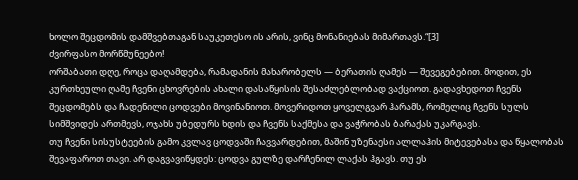ხოლო შეცდომის დამშვებთაგან საუკეთესო ის არის, ვინც მონანიებას მიმართავს.“[3]
ძვირფასო მორწმუნეებო!
ორშაბათი დღე, როცა დაღამდება, რამადანის მახარობელს — ბერათის ღამეს — შევეგებებით. მოდით, ეს კურთხეული ღამე ჩვენი ცხოვრების ახალი დასაწყისის შესაძლებლობად ვაქციოთ. გადავხედოთ ჩვენს შეცდომებს და ჩადენილი ცოდვები მოვინანიოთ. მოვერიდოთ ყოველგვარ ჰარამს, რომელიც ჩვენს სულს სიმშვიდეს ართმევს, ოჯახს უბედურს ხდის და ჩვენს საქმესა და ვაჭრობას ბარაქას უკარგავს.
თუ ჩვენი სისუსტეების გამო კვლავ ცოდვაში ჩავვარდებით, მაშინ უზენაესი ალლაჰის მიტევებასა და წყალობას შევაფაროთ თავი. არ დაგვავიწყდეს: ცოდვა გულზე დარჩენილ ლაქას ჰგავს. თუ ეს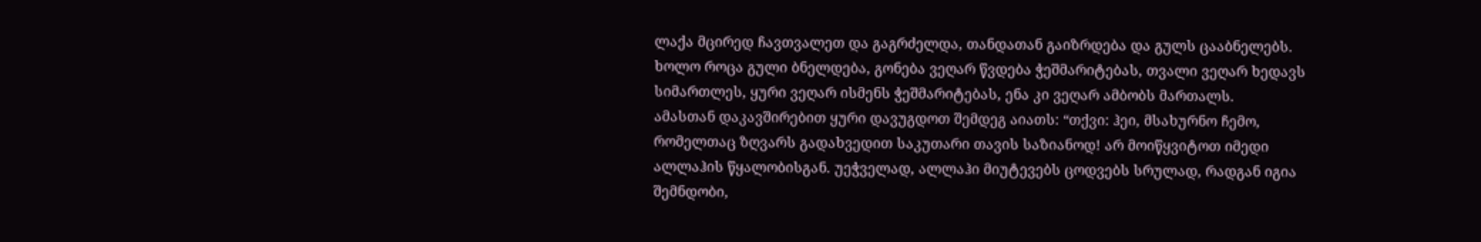ლაქა მცირედ ჩავთვალეთ და გაგრძელდა, თანდათან გაიზრდება და გულს ცააბნელებს. ხოლო როცა გული ბნელდება, გონება ვეღარ წვდება ჭეშმარიტებას, თვალი ვეღარ ხედავს სიმართლეს, ყური ვეღარ ისმენს ჭეშმარიტებას, ენა კი ვეღარ ამბობს მართალს.
ამასთან დაკავშირებით ყური დავუგდოთ შემდეგ აიათს: “თქვი: ჰეი, მსახურნო ჩემო, რომელთაც ზღვარს გადახვედით საკუთარი თავის საზიანოდ! არ მოიწყვიტოთ იმედი ალლაჰის წყალობისგან. უეჭველად, ალლაჰი მიუტევებს ცოდვებს სრულად, რადგან იგია შემნდობი,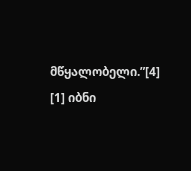მწყალობელი.”[4]
[1] იბნი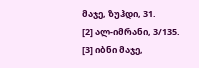მაჯე, ზუჰდი, 31.
[2] ალ-იმრანი, 3/135.
[3] იბნი მაჯე,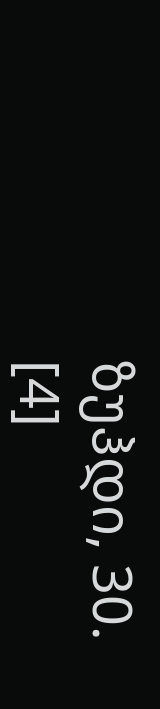ზუჰდი, 30.
[4]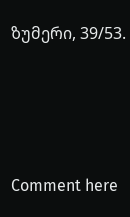ზუმერი, 39/53.





Comment here